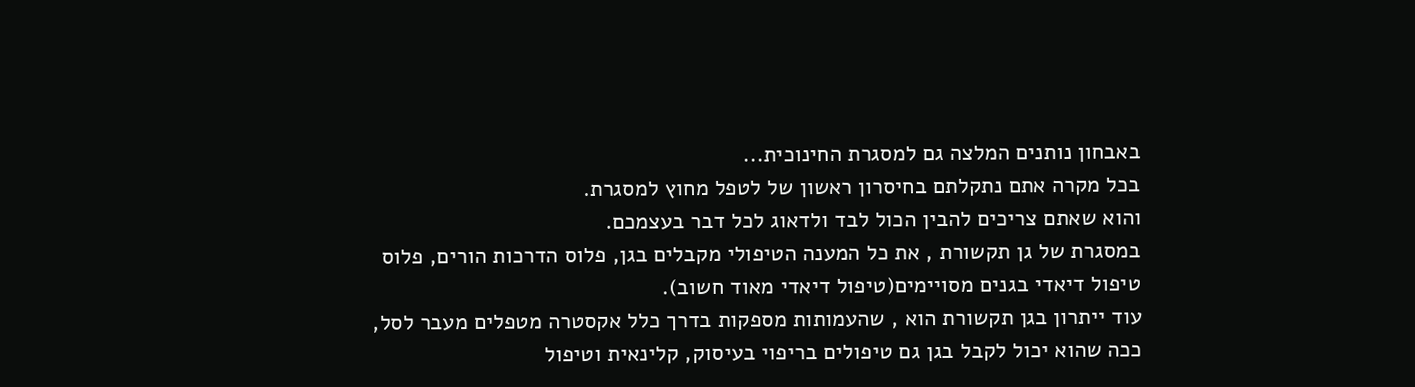באבחון נותנים המלצה גם למסגרת החינוכית...
בכל מקרה אתם נתקלתם בחיסרון ראשון של לטפל מחוץ למסגרת.
והוא שאתם צריכים להבין הכול לבד ולדאוג לכל דבר בעצמכם.
במסגרת של גן תקשורת , את כל המענה הטיפולי מקבלים בגן, פלוס הדרכות הורים, פלוס טיפול דיאדי בגנים מסויימים(טיפול דיאדי מאוד חשוב).
עוד ייתרון בגן תקשורת הוא , שהעמותות מספקות בדרך כלל אקסטרה מטפלים מעבר לסל, ככה שהוא יכול לקבל בגן גם טיפולים בריפוי בעיסוק, קלינאית וטיפול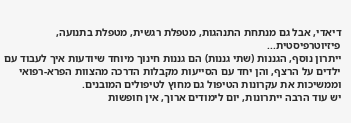דיאדי, אבל גם מנתחת התנהגות, מטפלת רגשית, מטפלת בתנועה, פיזיוטרפיסטית...
ייתרון נוסף, הגננות (שתי גננות) הם גננות חינוך מיוחד שיודעות איך לעבוד עם ילדים על הרצף, והן יחד עם הסייעות מקבלות הדרכה מהצוות הפרא-רפואי וממשיכות את עקרונות הטיפול גם מחוץ לטיפולים המובנים.
יש עוד הרבה ייתרונות, יום לימודים ארוך, אין חופשות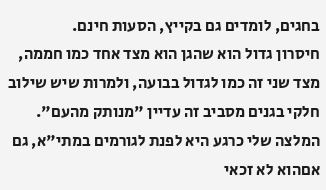בחגים, לומדים גם בקייץ, הסעות חינם.
חיסרון גדול הוא שהגן הוא מצד אחד כמו חממה, מצד שני זה כמו לגדול בבועה, ולמרות שיש שילוב חלקי בגנים מסביב זה עדיין "מנותק מהעם".
המלצה שלי כרגע היא לפנת לגורמים במתי"א, גם אםהוא לא זכאי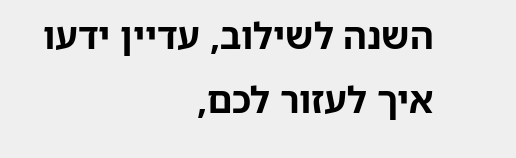השנה לשילוב, עדיין ידעו איך לעזור לכם,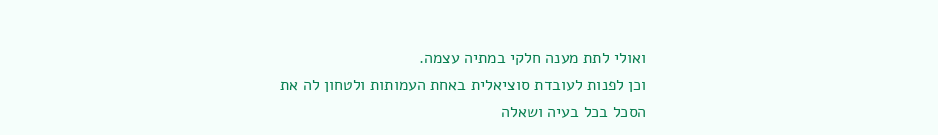ואולי לתת מענה חלקי במתיה עצמה.
וכן לפנות לעובדת סוציאלית באחת העמותות ולטחון לה את הסכל בכל בעיה ושאלה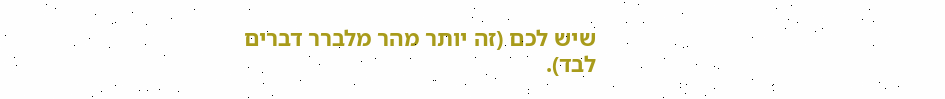שיש לכם (זה יותר מהר מלברר דברים לבד).